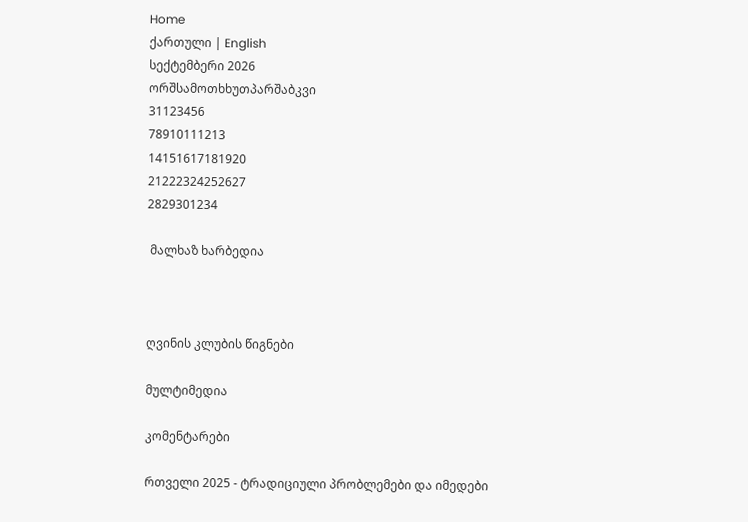Home
ქართული | English
სექტემბერი 2026
ორშსამოთხხუთპარშაბკვი
31123456
78910111213
14151617181920
21222324252627
2829301234

 მალხაზ ხარბედია



ღვინის კლუბის წიგნები

მულტიმედია

კომენტარები

რთველი 2025 - ტრადიციული პრობლემები და იმედები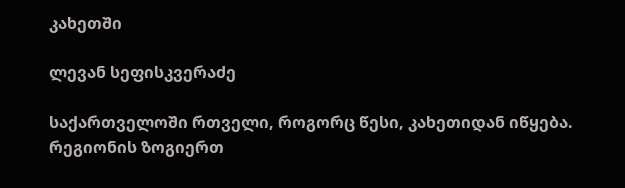კახეთში

ლევან სეფისკვერაძე

საქართველოში რთველი, როგორც წესი, კახეთიდან იწყება. რეგიონის ზოგიერთ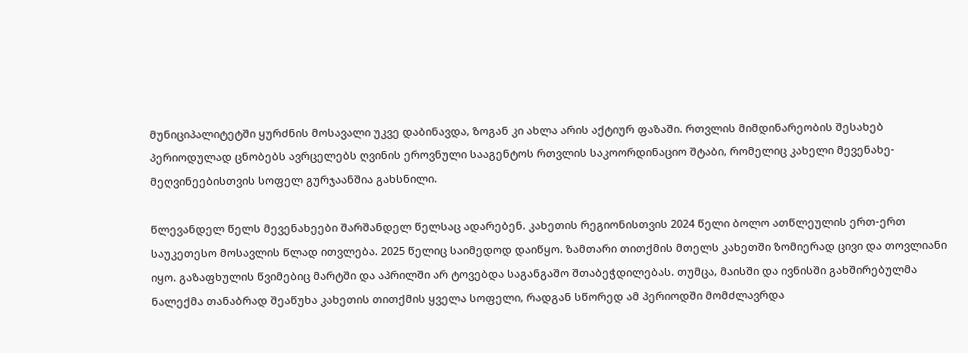მუნიციპალიტეტში ყურძნის მოსავალი უკვე დაბინავდა, ზოგან კი ახლა არის აქტიურ ფაზაში. რთვლის მიმდინარეობის შესახებ პერიოდულად ცნობებს ავრცელებს ღვინის ეროვნული სააგენტოს რთვლის საკოორდინაციო შტაბი, რომელიც კახელი მევენახე-მეღვინეებისთვის სოფელ გურჯაანშია გახსნილი.

წლევანდელ წელს მევენახეები შარშანდელ წელსაც ადარებენ. კახეთის რეგიონისთვის 2024 წელი ბოლო ათწლეულის ერთ-ერთ საუკეთესო მოსავლის წლად ითვლება. 2025 წელიც საიმედოდ დაიწყო. ზამთარი თითქმის მთელს კახეთში ზომიერად ცივი და თოვლიანი იყო. გაზაფხულის წვიმებიც მარტში და აპრილში არ ტოვებდა საგანგაშო შთაბეჭდილებას. თუმცა, მაისში და ივნისში გახშირებულმა ნალექმა თანაბრად შეაწუხა კახეთის თითქმის ყველა სოფელი, რადგან სწორედ ამ პერიოდში მომძლავრდა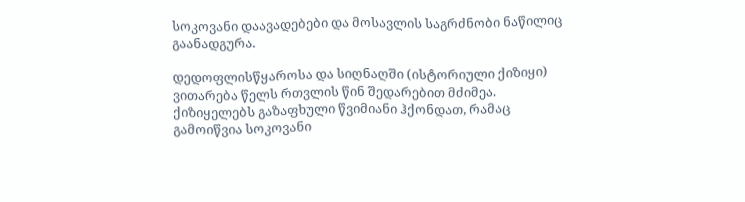სოკოვანი დაავადებები და მოსავლის საგრძნობი ნაწილიც გაანადგურა.

დედოფლისწყაროსა და სიღნაღში (ისტორიული ქიზიყი) ვითარება წელს რთვლის წინ შედარებით მძიმეა. ქიზიყელებს გაზაფხული წვიმიანი ჰქონდათ, რამაც გამოიწვია სოკოვანი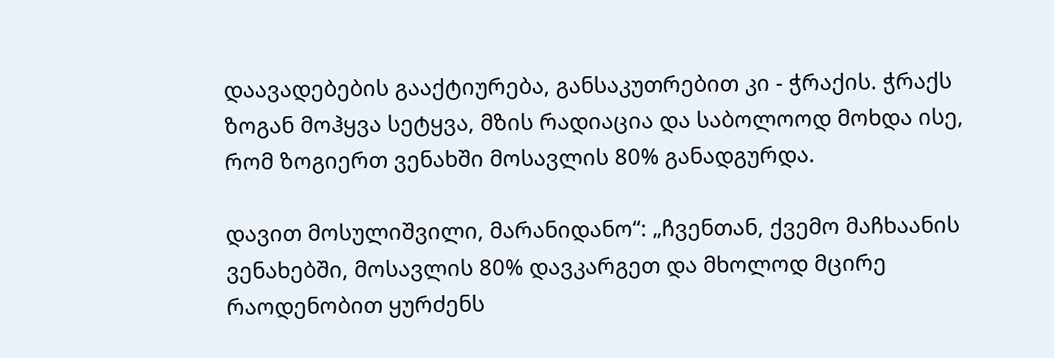დაავადებების გააქტიურება, განსაკუთრებით კი - ჭრაქის. ჭრაქს ზოგან მოჰყვა სეტყვა, მზის რადიაცია და საბოლოოდ მოხდა ისე, რომ ზოგიერთ ვენახში მოსავლის 80% განადგურდა.

დავით მოსულიშვილი, მარანიდანო“: „ჩვენთან, ქვემო მაჩხაანის ვენახებში, მოსავლის 80% დავკარგეთ და მხოლოდ მცირე რაოდენობით ყურძენს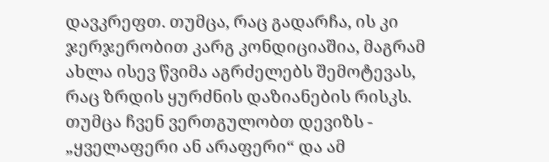დავკრეფთ. თუმცა, რაც გადარჩა, ის კი ჯერჯერობით კარგ კონდიციაშია, მაგრამ ახლა ისევ წვიმა აგრძელებს შემოტევას, რაც ზრდის ყურძნის დაზიანების რისკს. თუმცა ჩვენ ვერთგულობთ დევიზს - „ყველაფერი ან არაფერი“ და ამ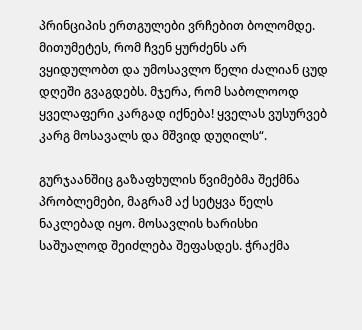პრინციპის ერთგულები ვრჩებით ბოლომდე. მითუმეტეს, რომ ჩვენ ყურძენს არ ვყიდულობთ და უმოსავლო წელი ძალიან ცუდ დღეში გვაგდებს. მჯერა, რომ საბოლოოდ ყველაფერი კარგად იქნება! ყველას ვუსურვებ კარგ მოსავალს და მშვიდ დუღილს“.

გურჯაანშიც გაზაფხულის წვიმებმა შექმნა პრობლემები, მაგრამ აქ სეტყვა წელს ნაკლებად იყო. მოსავლის ხარისხი საშუალოდ შეიძლება შეფასდეს. ჭრაქმა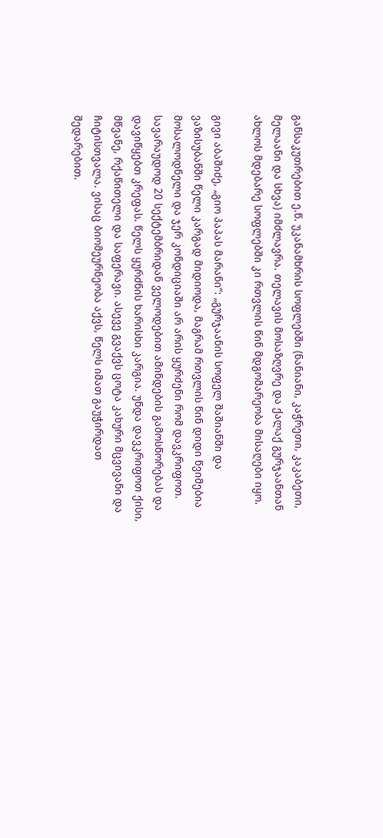განსაკუთრებით ე.წ. უკანამხრის სოფლებში (ნანიანი, კაჭრეთი, კაკაბეთი, მელაანი და სხვა) იმძლავრა. თელავის მოსაზღვრე და ქალაქ გურჯაანთან ახლოს მდებარე სოფლებში კი რთვლის წინ მდგომარეობა მისაღები იყო.

გივი აბაშიძე, „გიო პაპას მარანი“: „გურჯაანის სოფელ შაშიანში და ვაზისუბანში წელი კარგად მიდიოდა, მაგრამ რთვლის წინ დიდი წვიმებია მოსალოდნელი და ჯერ კონდიციაში არ არის ყურძენი რომ დავკრიფოთ. სავარაუდოდ 20 სექტემბრიდან ველოდებით ამინდების გამოსწორებას და დავიწყებთ კრეფას. წელს ყურძნის ხარისხი კარგია. უნდა დავკრიფოთ ქისი, მწვანე, რქაწითელი და საფერავი. ასევე გვაქვს ცოტა კახური მცვივანი და ჩიტისთვალა. ვისაც ბიომეურნეობა აქვს, წელს იმათ გაუჭირდათ შედარებით.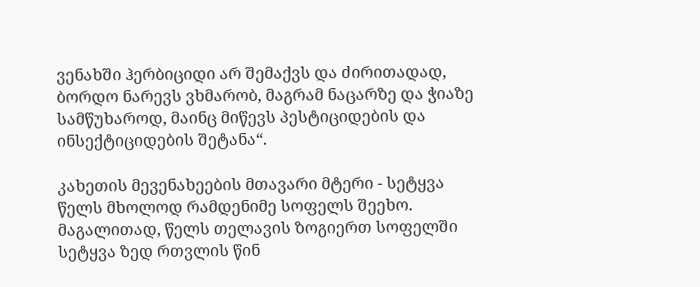ვენახში ჰერბიციდი არ შემაქვს და ძირითადად, ბორდო ნარევს ვხმარობ, მაგრამ ნაცარზე და ჭიაზე სამწუხაროდ, მაინც მიწევს პესტიციდების და ინსექტიციდების შეტანა“.

კახეთის მევენახეების მთავარი მტერი - სეტყვა წელს მხოლოდ რამდენიმე სოფელს შეეხო. მაგალითად, წელს თელავის ზოგიერთ სოფელში სეტყვა ზედ რთვლის წინ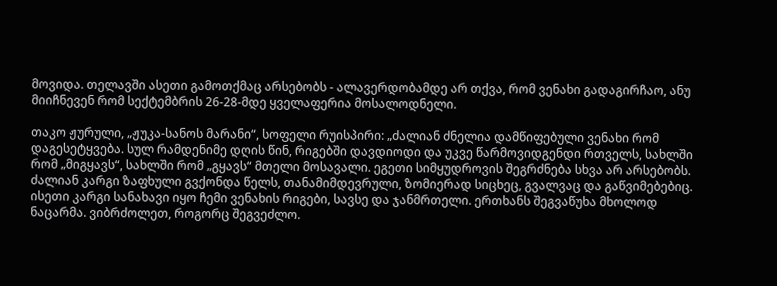მოვიდა. თელავში ასეთი გამოთქმაც არსებობს - ალავერდობამდე არ თქვა, რომ ვენახი გადაგირჩაო, ანუ მიიჩნევენ რომ სექტემბრის 26-28-მდე ყველაფერია მოსალოდნელი.

თაკო ჟურული, „ჟუკა-სანოს მარანი“, სოფელი რუისპირი: „ძალიან ძნელია დამწიფებული ვენახი რომ დაგესეტყვება. სულ რამდენიმე დღის წინ, რიგებში დავდიოდი და უკვე წარმოვიდგენდი რთველს, სახლში რომ „მიგყავს“, სახლში რომ „გყავს“ მთელი მოსავალი. ეგეთი სიმყუდროვის შეგრძნება სხვა არ არსებობს. ძალიან კარგი ზაფხული გვქონდა წელს, თანამიმდევრული, ზომიერად სიცხეც, გვალვაც და გაწვიმებებიც. ისეთი კარგი სანახავი იყო ჩემი ვენახის რიგები, სავსე და ჯანმრთელი. ერთხანს შეგვაწუხა მხოლოდ ნაცარმა. ვიბრძოლეთ, როგორც შეგვეძლო.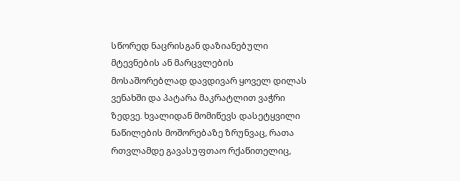სწორედ ნაცრისგან დაზიანებული მტევნების ან მარცვლების მოსაშორებლად დავდივარ ყოველ დილას ვენახში და პატარა მაკრატლით ვაჭრი ზედვე. ხვალიდან მომიწევს დასეტყვილი ნაწილების მოშორებაზე ზრუნვაც, რათა რთვლამდე გავასუფთაო რქაწითელიც,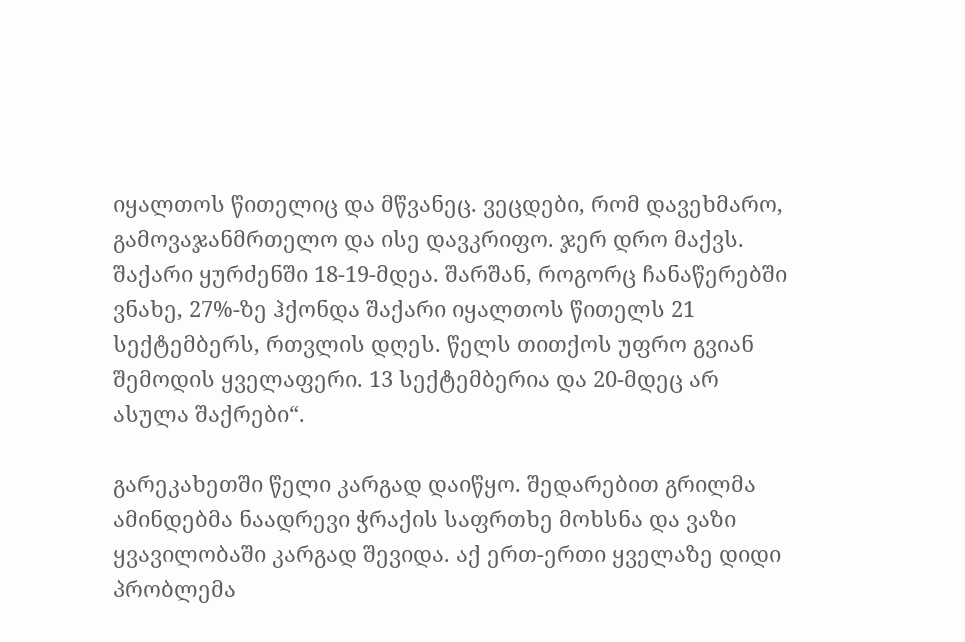იყალთოს წითელიც და მწვანეც. ვეცდები, რომ დავეხმარო, გამოვაჯანმრთელო და ისე დავკრიფო. ჯერ დრო მაქვს. შაქარი ყურძენში 18-19-მდეა. შარშან, როგორც ჩანაწერებში ვნახე, 27%-ზე ჰქონდა შაქარი იყალთოს წითელს 21 სექტემბერს, რთვლის დღეს. წელს თითქოს უფრო გვიან შემოდის ყველაფერი. 13 სექტემბერია და 20-მდეც არ ასულა შაქრები“.

გარეკახეთში წელი კარგად დაიწყო. შედარებით გრილმა ამინდებმა ნაადრევი ჭრაქის საფრთხე მოხსნა და ვაზი ყვავილობაში კარგად შევიდა. აქ ერთ-ერთი ყველაზე დიდი პრობლემა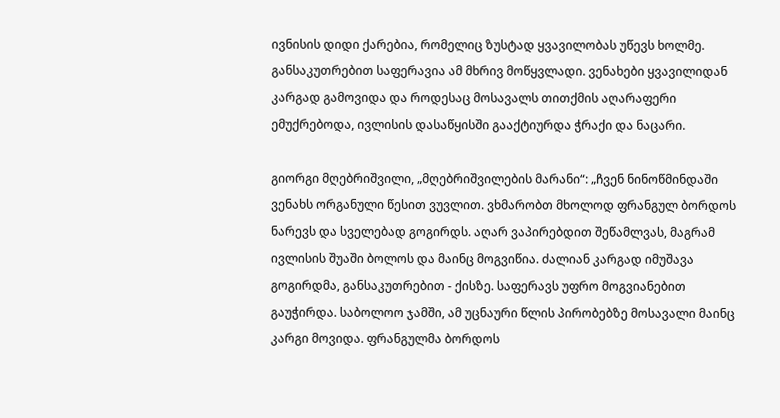ივნისის დიდი ქარებია, რომელიც ზუსტად ყვავილობას უწევს ხოლმე. განსაკუთრებით საფერავია ამ მხრივ მოწყვლადი. ვენახები ყვავილიდან კარგად გამოვიდა და როდესაც მოსავალს თითქმის აღარაფერი ემუქრებოდა, ივლისის დასაწყისში გააქტიურდა ჭრაქი და ნაცარი.

გიორგი მღებრიშვილი, „მღებრიშვილების მარანი“: „ჩვენ ნინოწმინდაში ვენახს ორგანული წესით ვუვლით. ვხმარობთ მხოლოდ ფრანგულ ბორდოს ნარევს და სველებად გოგირდს. აღარ ვაპირებდით შეწამლვას, მაგრამ ივლისის შუაში ბოლოს და მაინც მოგვიწია. ძალიან კარგად იმუშავა გოგირდმა, განსაკუთრებით - ქისზე. საფერავს უფრო მოგვიანებით გაუჭირდა. საბოლოო ჯამში, ამ უცნაური წლის პირობებზე მოსავალი მაინც კარგი მოვიდა. ფრანგულმა ბორდოს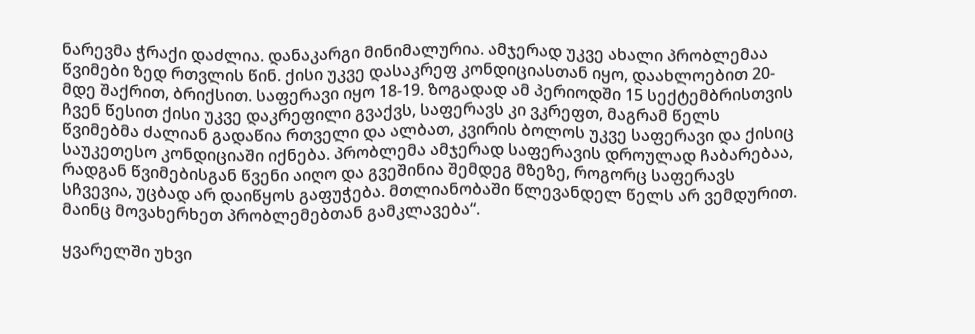ნარევმა ჭრაქი დაძლია. დანაკარგი მინიმალურია. ამჯერად უკვე ახალი პრობლემაა წვიმები ზედ რთვლის წინ. ქისი უკვე დასაკრეფ კონდიციასთან იყო, დაახლოებით 20-მდე შაქრით, ბრიქსით. საფერავი იყო 18-19. ზოგადად ამ პერიოდში 15 სექტემბრისთვის ჩვენ წესით ქისი უკვე დაკრეფილი გვაქვს, საფერავს კი ვკრეფთ, მაგრამ წელს წვიმებმა ძალიან გადაწია რთველი და ალბათ, კვირის ბოლოს უკვე საფერავი და ქისიც საუკეთესო კონდიციაში იქნება. პრობლემა ამჯერად საფერავის დროულად ჩაბარებაა, რადგან წვიმებისგან წვენი აიღო და გვეშინია შემდეგ მზეზე, როგორც საფერავს სჩვევია, უცბად არ დაიწყოს გაფუჭება. მთლიანობაში წლევანდელ წელს არ ვემდურით. მაინც მოვახერხეთ პრობლემებთან გამკლავება“.

ყვარელში უხვი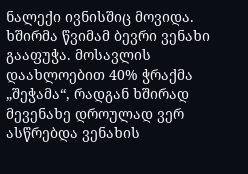ნალექი ივნისშიც მოვიდა. ხშირმა წვიმამ ბევრი ვენახი გააფუჭა. მოსავლის დაახლოებით 40% ჭრაქმა „შეჭამა“, რადგან ხშირად მევენახე დროულად ვერ ასწრებდა ვენახის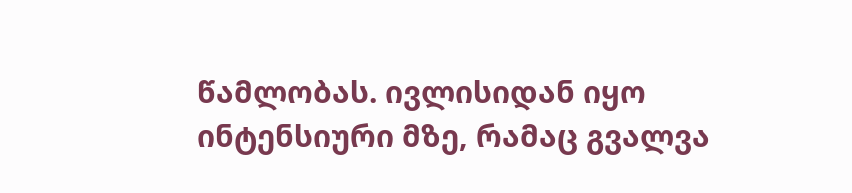წამლობას. ივლისიდან იყო ინტენსიური მზე, რამაც გვალვა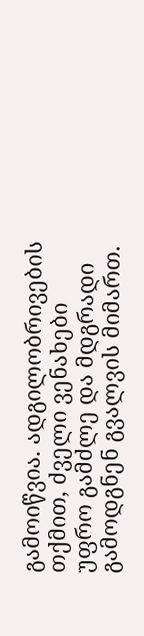გამოიწვია. ადგილობრივების თქმით, ძველი ვენახები უფრო გამძლე და მდგრადი გამოდგნენ გვალვის მიმართ.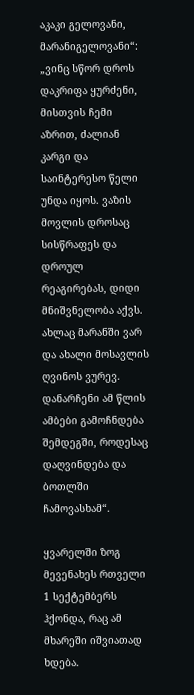აკაკი გელოვანი, მარანიგელოვანი“: „ვინც სწორ დროს დაკრიფა ყურძენი, მისთვის ჩემი აზრით, ძალიან კარგი და საინტერესო წელი უნდა იყოს. ვაზის მოვლის დროსაც სისწრაფეს და დროულ რეაგირებას, დიდი მნიშვნელობა აქვს. ახლაც მარანში ვარ და ახალი მოსავლის ღვინოს ვურევ. დანარჩენი ამ წლის ამბები გამოჩნდება შემდეგში, როდესაც დაღვინდება და ბოთლში ჩამოვასხამ“.

ყვარელში ზოგ მევენახეს რთველი 1 სექტემბერს ჰქონდა, რაც ამ მხარეში იშვიათად ხდება.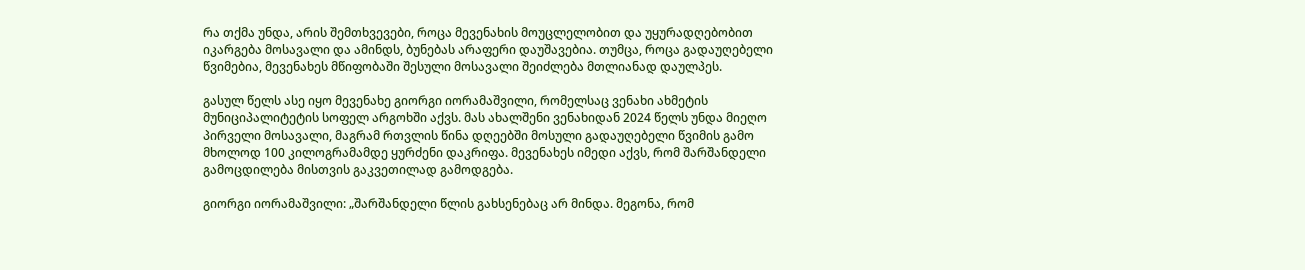რა თქმა უნდა, არის შემთხვევები, როცა მევენახის მოუცლელობით და უყურადღებობით იკარგება მოსავალი და ამინდს, ბუნებას არაფერი დაუშავებია. თუმცა, როცა გადაუღებელი წვიმებია, მევენახეს მწიფობაში შესული მოსავალი შეიძლება მთლიანად დაულპეს.

გასულ წელს ასე იყო მევენახე გიორგი იორამაშვილი, რომელსაც ვენახი ახმეტის მუნიციპალიტეტის სოფელ არგოხში აქვს. მას ახალშენი ვენახიდან 2024 წელს უნდა მიეღო პირველი მოსავალი, მაგრამ რთვლის წინა დღეებში მოსული გადაუღებელი წვიმის გამო მხოლოდ 100 კილოგრამამდე ყურძენი დაკრიფა. მევენახეს იმედი აქვს, რომ შარშანდელი გამოცდილება მისთვის გაკვეთილად გამოდგება.

გიორგი იორამაშვილი: „შარშანდელი წლის გახსენებაც არ მინდა. მეგონა, რომ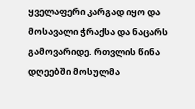ყველაფერი კარგად იყო და მოსავალი ჭრაქსა და ნაცარს გამოვარიდე. რთვლის წინა დღეებში მოსულმა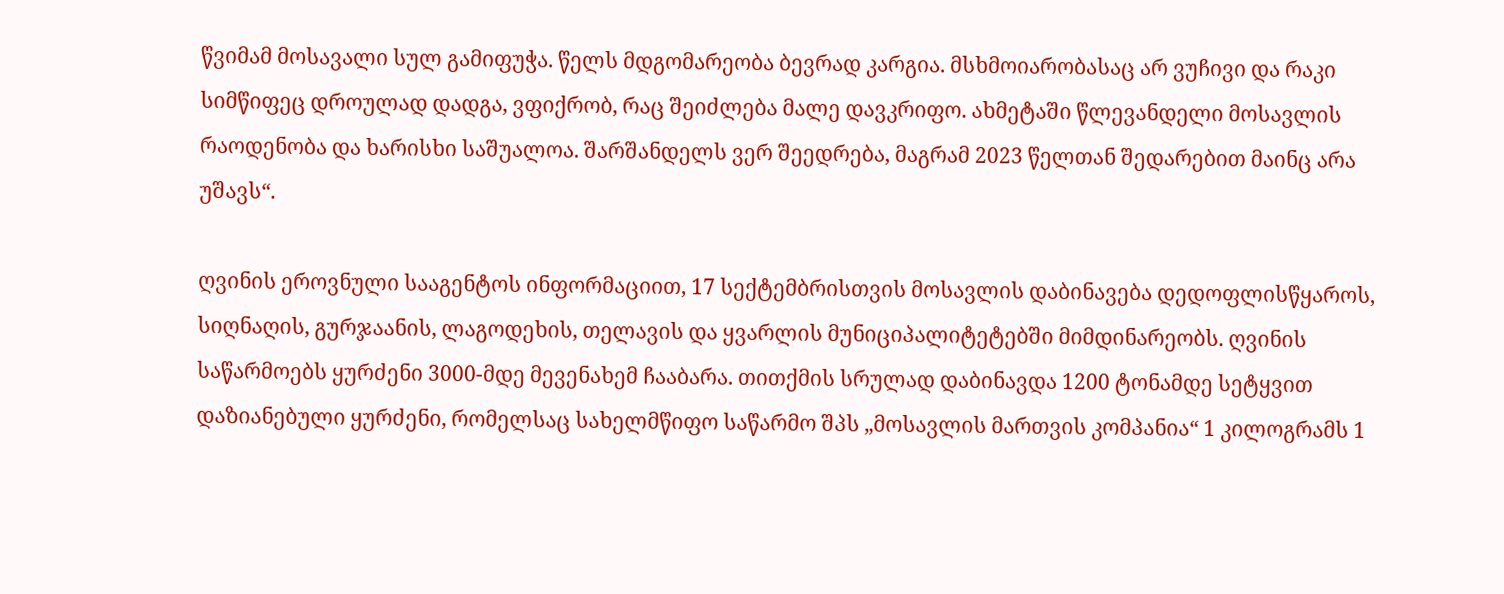წვიმამ მოსავალი სულ გამიფუჭა. წელს მდგომარეობა ბევრად კარგია. მსხმოიარობასაც არ ვუჩივი და რაკი სიმწიფეც დროულად დადგა, ვფიქრობ, რაც შეიძლება მალე დავკრიფო. ახმეტაში წლევანდელი მოსავლის რაოდენობა და ხარისხი საშუალოა. შარშანდელს ვერ შეედრება, მაგრამ 2023 წელთან შედარებით მაინც არა უშავს“.

ღვინის ეროვნული სააგენტოს ინფორმაციით, 17 სექტემბრისთვის მოსავლის დაბინავება დედოფლისწყაროს, სიღნაღის, გურჯაანის, ლაგოდეხის, თელავის და ყვარლის მუნიციპალიტეტებში მიმდინარეობს. ღვინის საწარმოებს ყურძენი 3000-მდე მევენახემ ჩააბარა. თითქმის სრულად დაბინავდა 1200 ტონამდე სეტყვით დაზიანებული ყურძენი, რომელსაც სახელმწიფო საწარმო შპს „მოსავლის მართვის კომპანია“ 1 კილოგრამს 1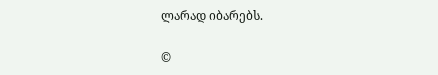ლარად იბარებს.

©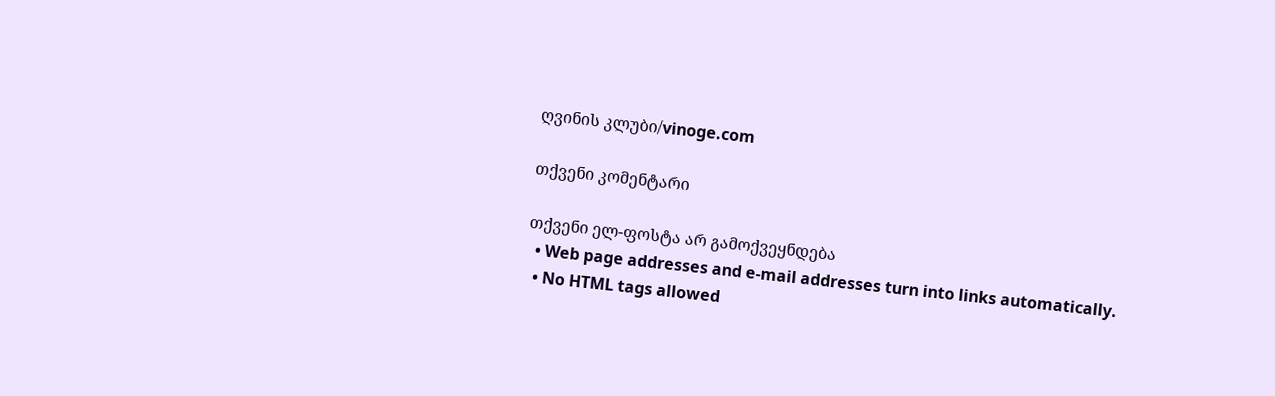ღვინის კლუბი/vinoge.com

თქვენი კომენტარი

თქვენი ელ-ფოსტა არ გამოქვეყნდება
  • Web page addresses and e-mail addresses turn into links automatically.
  • No HTML tags allowed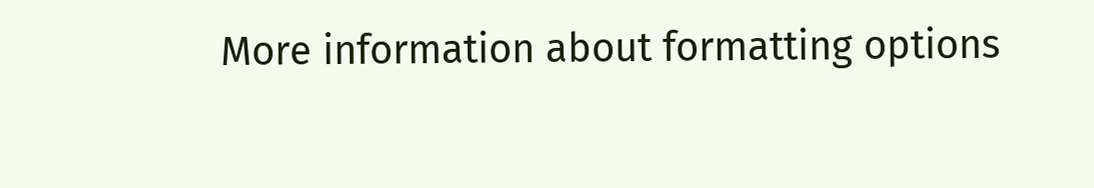More information about formatting options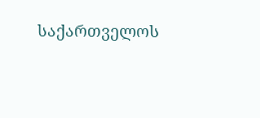საქართველოს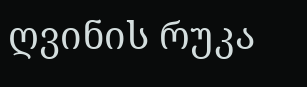ღვინის რუკა